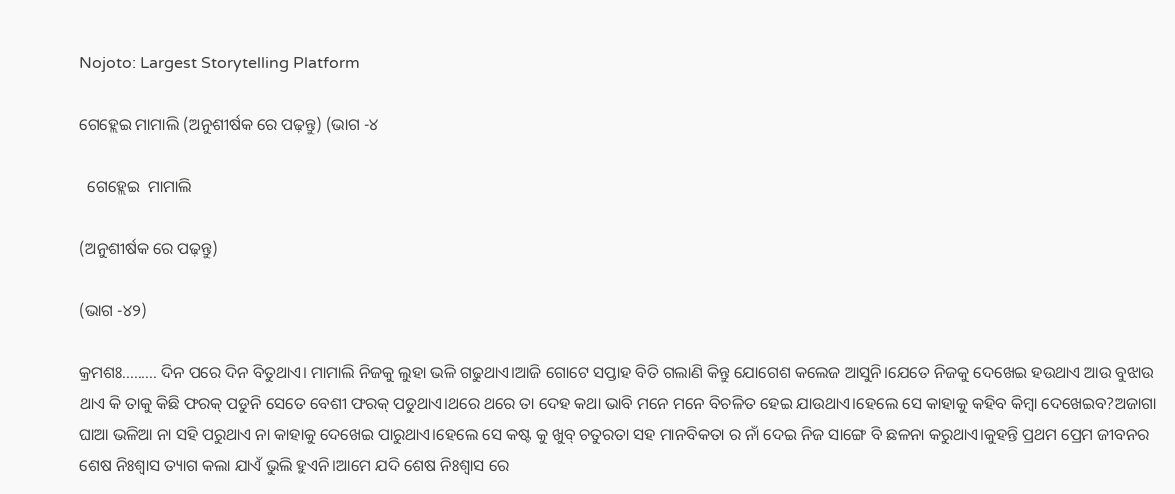Nojoto: Largest Storytelling Platform

ଗେହ୍ଲେଇ ମାମାଲି (ଅନୁଶୀର୍ଷକ ରେ ପଢ଼ନ୍ତୁ) (ଭାଗ -୪

  ଗେହ୍ଲେଇ  ମାମାଲି

(ଅନୁଶୀର୍ଷକ ରେ ପଢ଼ନ୍ତୁ)

(ଭାଗ -୪୨)

କ୍ରମଶଃ......... ଦିନ ପରେ ଦିନ ବିତୁଥାଏ। ମାମାଲି ନିଜକୁ ଲୁହା ଭଳି ଗଢୁଥାଏ।ଆଜି ଗୋଟେ ସପ୍ତାହ ବିତି ଗଲାଣି କିନ୍ତୁ ଯୋଗେଶ କଲେଜ ଆସୁନି।ଯେତେ ନିଜକୁ ଦେଖେଇ ହଉଥାଏ ଆଉ ବୁଝାଉ ଥାଏ କି ତାକୁ କିଛି ଫରକ୍ ପଡୁନି ସେତେ ବେଶୀ ଫରକ୍ ପଡୁଥାଏ।ଥରେ ଥରେ ତା ଦେହ କଥା ଭାବି ମନେ ମନେ ବିଚଳିତ ହେଇ ଯାଉଥାଏ।ହେଲେ ସେ କାହାକୁ କହିବ କିମ୍ବା ଦେଖେଇବ?ଅଜାଗା ଘାଆ ଭଳିଆ ନା ସହି ପରୁଥାଏ ନା କାହାକୁ ଦେଖେଇ ପାରୁଥାଏ।ହେଲେ ସେ କଷ୍ଟ କୁ ଖୁବ୍ ଚତୁରତା ସହ ମାନବିକତା ର ନାଁ ଦେଇ ନିଜ ସାଙ୍ଗେ ବି ଛଳନା କରୁଥାଏ।କୁହନ୍ତି ପ୍ରଥମ ପ୍ରେମ ଜୀବନର ଶେଷ ନିଃଶ୍ୱାସ ତ୍ୟାଗ କଲା ଯାଏଁ ଭୁଲି ହୁଏନି।ଆମେ ଯଦି ଶେଷ ନିଃଶ୍ୱାସ ରେ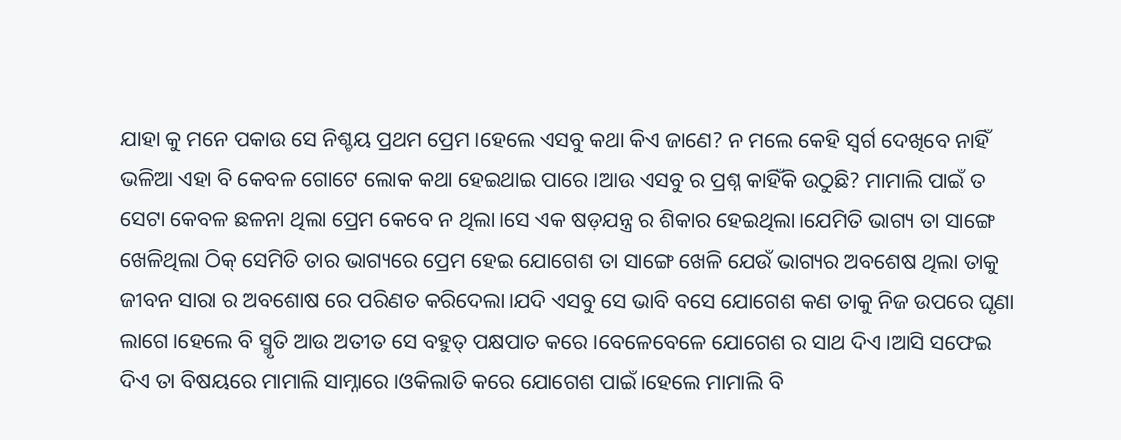ଯାହା କୁ ମନେ ପକାଉ ସେ ନିଶ୍ଚୟ ପ୍ରଥମ ପ୍ରେମ।ହେଲେ ଏସବୁ କଥା କିଏ ଜାଣେ? ନ ମଲେ କେହି ସ୍ବର୍ଗ ଦେଖିବେ ନାହିଁ ଭଳିଆ ଏହା ବି କେବଳ ଗୋଟେ ଲୋକ କଥା ହେଇଥାଇ ପାରେ।ଆଉ ଏସବୁ ର ପ୍ରଶ୍ନ କାହିଁକି ଉଠୁଛି? ମାମାଲି ପାଇଁ ତ ସେଟା କେବଳ ଛଳନା ଥିଲା ପ୍ରେମ କେବେ ନ ଥିଲା।ସେ ଏକ ଷଡ଼ଯନ୍ତ୍ର ର ଶିକାର ହେଇଥିଲା।ଯେମିତି ଭାଗ୍ୟ ତା ସାଙ୍ଗେ ଖେଳିଥିଲା ଠିକ୍ ସେମିତି ତାର ଭାଗ୍ୟରେ ପ୍ରେମ ହେଇ ଯୋଗେଶ ତା ସାଙ୍ଗେ ଖେଳି ଯେଉଁ ଭାଗ୍ୟର ଅବଶେଷ ଥିଲା ତାକୁ ଜୀବନ ସାରା ର ଅବଶୋଷ ରେ ପରିଣତ କରିଦେଲା।ଯଦି ଏସବୁ ସେ ଭାବି ବସେ ଯୋଗେଶ କଣ ତାକୁ ନିଜ ଉପରେ ଘୃଣା ଲାଗେ।ହେଲେ ବି ସ୍ମୃତି ଆଉ ଅତୀତ ସେ ବହୁତ୍ ପକ୍ଷପାତ କରେ।ବେଳେବେଳେ ଯୋଗେଶ ର ସାଥ ଦିଏ।ଆସି ସଫେଇ ଦିଏ ତା ବିଷୟରେ ମାମାଲି ସାମ୍ନାରେ।ଓକିଲାତି କରେ ଯୋଗେଶ ପାଇଁ।ହେଲେ ମାମାଲି ବି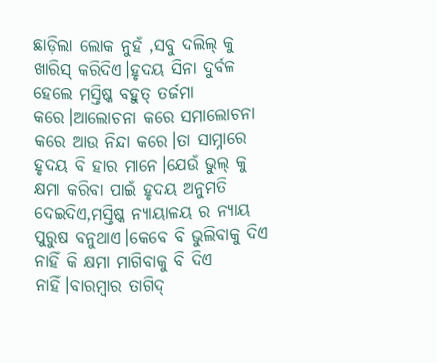ଛାଡ଼ିଲା ଲୋକ ନୁହଁ ,ସବୁ ଦଲିଲ୍ କୁ ଖାରିସ୍ କରିଦିଏ।ହୃଦୟ ସିନା ଦୁର୍ବଳ ହେଲେ ମସ୍ତିଷ୍କ ବହୁତ୍ ତର୍ଜମା କରେ।ଆଲୋଚନା କରେ ସମାଲୋଚନା କରେ ଆଉ ନିନ୍ଦା କରେ।ତା ସାମ୍ନାରେ ହୃଦୟ ବି ହାର ମାନେ।ଯେଉଁ ଭୁଲ୍ କୁ କ୍ଷମା କରିବା ପାଇଁ ହୃଦୟ ଅନୁମତି ଦେଇଦିଏ,ମସ୍ତିଷ୍କ ନ୍ୟାୟାଳୟ ର ନ୍ୟାୟ ପୁରୁଷ ବନୁଥାଏ।କେବେ ବି ଭୁଲିବାକୁ ଦିଏ ନାହିଁ କି କ୍ଷମା ମାଗିବାକୁ ବି ଦିଏ ନାହିଁ।ବାରମ୍ବାର ତାଗିଦ୍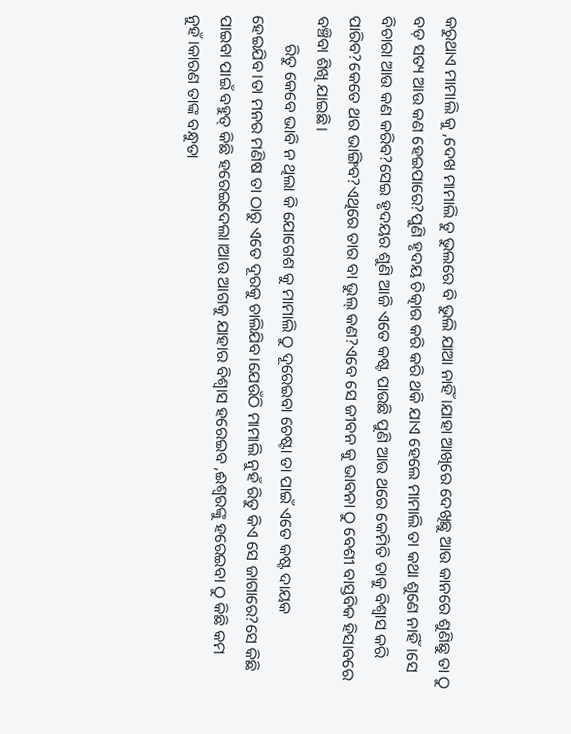କରୁଥାଏ ମାମାଲି କୁ ,ଦେଖ ମାମାଲି ତୁ ଭୁଲରେ ବି ଭୁଲି ଯାଆ ନାହିଁ ।ଯାହା ଆଖିରେ ଦେଖିଛୁ ଆଉ କାନରେ ଶୁଣିଛୁ ତା ଠୁ ବଡ଼ ସତ୍ୟ ଆଉ କଣ ହେଇପାରେ?ପୁଣି ହୃଦୟ ଚିତ୍କାର କରି କରି ଥକି ଯାଏ ହେଲେ ମାମାଲି ତା କଥା ଶୁଣେ ନାହିଁ।ସେ ବିଚାରା ଆଉ କଣ କରିବ?ସେଇ ହୃଦୟର ଶୁଣି ଆଜି ଏତେ କଷ୍ଟ ପାଉଛି ପୁଣି ଆଉ ଥରେ କେମିତି ତାକୁ ବିଶ୍ବାସ କରି ପାରିବ?କେତେ ଥର ଭାଙ୍ଗିବ?ଏଥିରେ ତାର ବା ଭୁଲ୍ କଣ?ଏବେ ସେ ଜୀବନ କୁ ଭାବନା ଠୁ ବେଶୀ ବାସ୍ତବିକ ହିସାବରେ ବଞ୍ଚିବା ଶିଖି ଯାଇଛି।
       ରିତୁ କେବେ ଭାବି ନ ଥିଲା କି ଯୋଗେଶ କୁ ମାମାଲି ଠୁ ଦୂରେଇବା ଚେଷ୍ଟା ତା ପାଇଁ ଏତେ କଷ୍ଟ ଦାୟକ ହେଇଯିବ।ତା ମନର ମଣିଷ ତା ଠାରୁ ଏତେ ଦୂରକୁ ଚାଲିଯିବ।ଯେଉଁଠି ମାମାଲି ନୁହଁ ରିତୁ କିଏ ସେ ଜାଗାରେ?ସେ କିଛି ପାଇବା ପାଇଁ ବହୁତ୍ କିଛି ହରେଇଦେଲା।ଆଉ ଆଗକୁ ଯାହାର ବିଶ୍ବାସ ହରେଇବ ,ଈଶ୍ୱରଙ୍କୁ ହରେଇବା ଠୁ କିଛି କମ ନୁହଁ।କାରଣ ତାଙ୍କ ବନ୍ଧୁତା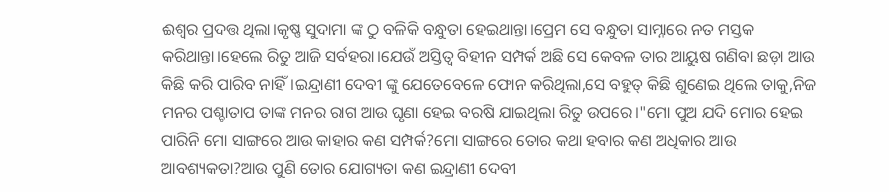ଈଶ୍ୱର ପ୍ରଦତ୍ତ ଥିଲା।କୃଷ୍ଣ ସୁଦାମା ଙ୍କ ଠୁ ବଳିକି ବନ୍ଧୁତା ହେଇଥାନ୍ତା।ପ୍ରେମ ସେ ବନ୍ଧୁତା ସାମ୍ନାରେ ନତ ମସ୍ତକ କରିଥାନ୍ତା।ହେଲେ ରିତୁ ଆଜି ସର୍ବହରା।ଯେଉଁ ଅସ୍ତିତ୍ଵ ବିହୀନ ସମ୍ପର୍କ ଅଛି ସେ କେବଳ ତାର ଆୟୁଷ ଗଣିବା ଛଡ଼ା ଆଉ କିଛି କରି ପାରିବ ନାହିଁ।ଇନ୍ଦ୍ରାଣୀ ଦେବୀ ଙ୍କୁ ଯେତେବେଳେ ଫୋନ କରିଥିଲା,ସେ ବହୁତ୍ କିଛି ଶୁଣେଇ ଥିଲେ ତାକୁ,ନିଜ ମନର ପଶ୍ଚାତାପ ତାଙ୍କ ମନର ରାଗ ଆଉ ଘୃଣା ହେଇ ବରଷି ଯାଇଥିଲା ରିତୁ ଉପରେ।"ମୋ ପୁଅ ଯଦି ମୋର ହେଇ ପାରିନି ମୋ ସାଙ୍ଗରେ ଆଉ କାହାର କଣ ସମ୍ପର୍କ?ମୋ ସାଙ୍ଗରେ ତୋର କଥା ହବାର କଣ ଅଧିକାର ଆଉ ଆବଶ୍ୟକତା?ଆଉ ପୁଣି ତୋର ଯୋଗ୍ୟତା କଣ ଇନ୍ଦ୍ରାଣୀ ଦେବୀ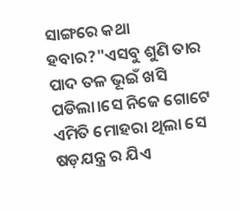ସାଙ୍ଗରେ କଥା ହବାର?"ଏସବୁ ଶୁଣି ତାର ପାଦ ତଳ ଭୂଇଁ ଖସି ପଡିଲା।ସେ ନିଜେ ଗୋଟେ ଏମିତି ମୋହରା ଥିଲା ସେ ଷଡ଼ଯନ୍ତ୍ର ର ଯିଏ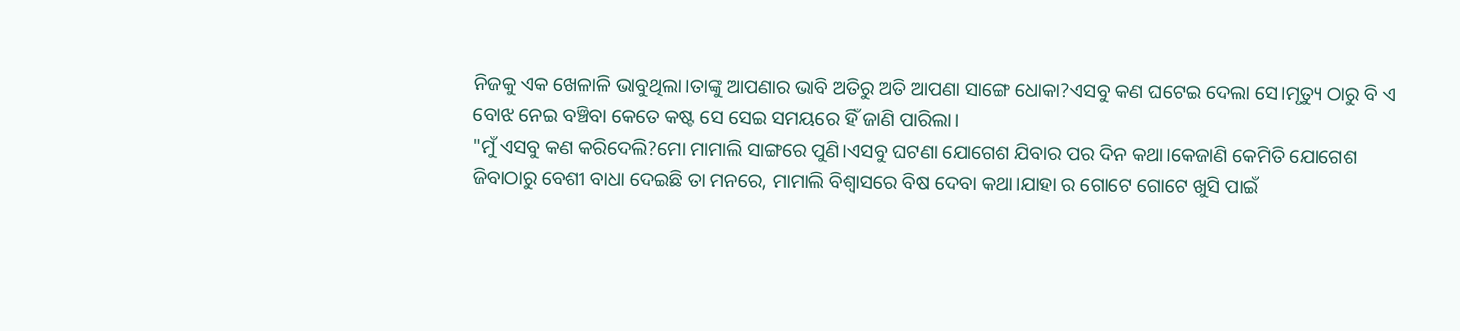ନିଜକୁ ଏକ ଖେଳାଳି ଭାବୁଥିଲା।ତାଙ୍କୁ ଆପଣାର ଭାବି ଅତିରୁ ଅତି ଆପଣା ସାଙ୍ଗେ ଧୋକା?ଏସବୁ କଣ ଘଟେଇ ଦେଲା ସେ।ମୃତ୍ୟୁ ଠାରୁ ବି ଏ ବୋଝ ନେଇ ବଞ୍ଚିବା କେତେ କଷ୍ଟ ସେ ସେଇ ସମୟରେ ହିଁ ଜାଣି ପାରିଲା।
"ମୁଁ ଏସବୁ କଣ କରିଦେଲି?ମୋ ମାମାଲି ସାଙ୍ଗରେ ପୁଣି।ଏସବୁ ଘଟଣା ଯୋଗେଶ ଯିବାର ପର ଦିନ କଥା।କେଜାଣି କେମିତି ଯୋଗେଶ ଜିବାଠାରୁ ବେଶୀ ବାଧା ଦେଇଛି ତା ମନରେ, ମାମାଲି ବିଶ୍ଵାସରେ ବିଷ ଦେବା କଥା।ଯାହା ର ଗୋଟେ ଗୋଟେ ଖୁସି ପାଇଁ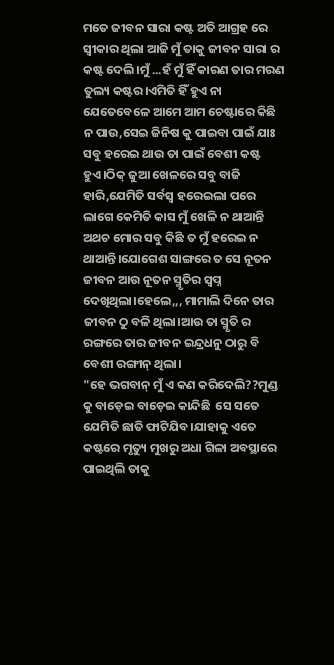ମତେ ଜୀବନ ସାରା କଷ୍ଟ ଅତି ଆଗ୍ରହ ରେ ସ୍ବୀକାର ଥିଲା ଆଜି ମୁଁ ତାକୁ ଜୀବନ ସାରା ର କଷ୍ଟ ଦେଲି।ମୁଁ ...ହଁ ମୁଁ ହିଁ କାରଣ ତାର ମରଣ ତୁଲ୍ୟ କଷ୍ଟର।ଏମିତି ହିଁ ହୁଏ ନା ଯେତେବେଳେ ଆମେ ଆମ ଚେଷ୍ଟାରେ କିଛି ନ ପାଉ,ସେଇ ଜିନିଷ କୁ ପାଇବା ପାଇଁ ଯାଃ ସବୁ ହରେଇ ଥାଉ ତା ପାଇଁ ବେଶୀ କଷ୍ଟ ହୁଏ।ଠିକ୍ ଜୁଆ ଖେଳରେ ସବୁ ବାଜି ହାରି,ଯେମିତି ସର୍ବସ୍ବ ହରେଇଲା ପରେ ଲାଗେ କେମିତି କାସ ମୁଁ ଖେଳି ନ ଥାଆନ୍ତି ଅଥଚ ମୋର ସବୁ କିଛି ତ ମୁଁ ହରେଇ ନ ଥାଆନ୍ତି।ଯୋଗେଶ ସାଙ୍ଗରେ ତ ସେ ନୂତନ ଜୀବନ ଆଉ ନୂତନ ସ୍ମୃତିର ସ୍ବପ୍ନ ଦେଖିଥିଲା।ହେଲେ,,, ମାମାଲି ଦିନେ ତାର ଜୀବନ ଠୁ ବଳି ଥିଲା।ଆଉ ତା ସ୍ମୃତି ର ରଙ୍ଗରେ ତାର ଜୀବନ ଇନ୍ଦ୍ରଧନୁ ଠାରୁ ବି ବେଶୀ ରଙ୍ଗୀନ୍ ଥିଲା।
"ହେ ଭଗବାନ୍ ମୁଁ ଏ କଣ କରିଦେଲି??ମୁଣ୍ଡ କୁ ବାଡ଼େଇ ବାଡ଼େଇ କାନ୍ଦିଛି  ସେ ସତେ ଯେମିତି ଛାତି ଫାଟିଯିବ।ଯାହାକୁ ଏତେ କଷ୍ଟରେ ମୃତ୍ୟୁ ମୁଖରୁ ଅଧା ଗିଳା ଅବସ୍ଥାରେ ପାଇଥିଲି ତାକୁ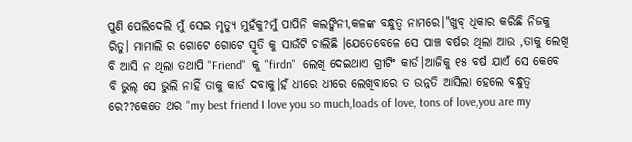ପୁଣି ପେଲିଦେଲି ମୁଁ ସେଇ ମୃତ୍ୟୁ ମୁହଁକୁ?ମୁଁ ପାପିନି କଲଙ୍କିନୀ,କଳଙ୍କ ବନ୍ଧୁତ୍ୱ ନାମରେ।"ଖୁବ୍ ଧିକାର କରିଛି ନିଜକୁ ରିତୁ। ମାମାଲି ର ଗୋଟେ ଗୋଟେ ସ୍ମୃତି କୁ ସାଉଁଟି ଚାଲିଛି ।ଯେତେବେଳେ ସେ ପାଞ୍ଚ ବର୍ଷର ଥିଲା ଆଉ ,ତାକୁ ଲେଖି ବି ଆସି ନ ଥିଲା ତଥାପି "Friend"  କୁ "firdn"  ଲେଖି ଦେଇଥାଏ ଗ୍ରୀଟିଂ କାର୍ଡ।ଆଜିକୁ ୧୫ ବର୍ଷ ଯାଏଁ ସେ କେବେ ବି ଭୁଲ୍ ସେ ଭୁଲି ନାହିଁ ତାକୁ କାର୍ଡ ଦବାକୁ।ହଁ ଧୀରେ ଧୀରେ ଲେଖିବାରେ ତ ଉନ୍ନତି ଆସିଲା ହେଲେ ବନ୍ଧୁତ୍ୱ ରେ??କେତେ ଥର "my best friend I love you so much,loads of love, tons of love,you are my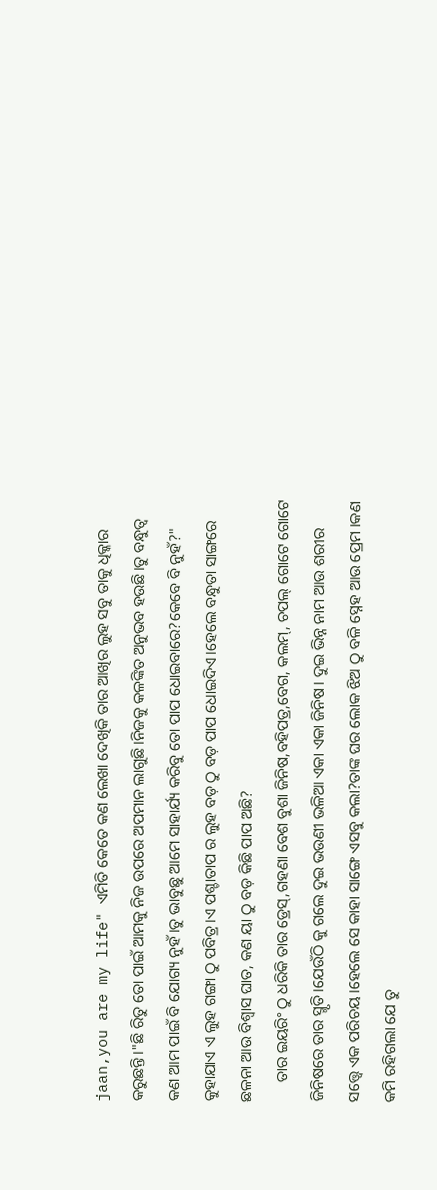jaan,you are my life" ଏମିତି କେତେ କଣ ଲେଖା ଦେଖିକି ତାର ଆଖିର ଲୁହ ସବୁ ତାକୁ ଧିକ୍କାର କରୁଛନ୍ତି।"ଛି ରିତୁ ତୋ ପାଇଁ ଆମକୁ ନିଜ ଉପରେ ଅପମାନ ଲାଗୁଛି।ନିଜକୁ କଳଙ୍କିତ ଅନୁଭବ ହଉଛି।ତୁ ବନ୍ଧୁତ୍ୱ କଣ ଆମ ପାଇଁ ବି ଯୋଗ୍ୟ ନୁହଁ।ତୁ ଭାବୁଛୁ ଆମେ ସାହାର୍ଯ୍ୟ କରିବୁ ତୋ ପାପ ଧୋଇବାରେ?କେବେ ବି ନୁହଁ?" କୁହାଯାଏ ଏ ଲୁହ ଗଙ୍ଗା ଠୁ ପବିତ୍ର।ଏ ପଶ୍ଚାତାପ ର ଲୁହ ବଡ଼ ଠୁ ବଡ଼ ପାପ ଧୋଇଦିଏ।ହେଲେ ବନ୍ଧୁତା ସାଙ୍ଗରେ ଛଳନା ଆଉ ବିଶ୍ଵାସ ଘାତ, କଣ ୟା ଠୁ ବଡ଼ କିଛି ପାପ ଅଛି?
     ତାର ଇୟରିଂ ଠୁ ଧରିକି ତାର ଡ୍ରେସ୍,ଗହଣା ବେଶ ବୁଶା ଜିନିଷ,ବହିପତ୍ର,ବେଗ, କଲମ୍, ଚପଲ୍ ଗୋଟେ ଗୋଟେ ଜିନିଷରେ ତାର ସ୍ମୃତି।ଯେଉଁଠି କୁ ଗଲେ ଦୁଇ ଭଉଣୀ ଭଳିଆ ଏକା ଏକା ଜିନିଷ। ଦୁଇ ଭିନ୍ନ ନାମ ଆଉ ଶରୀର ସତ୍ତ୍ବେ ଏକ ପରିଚୟ।ହେଲେ ସେ କାହା ସାଙ୍ଗେ ଏସବୁ କଲା?ତାଙ୍କ ଘର ଲୋକ ଝିଅ ଠୁ ବଳି ସ୍ନେହ ଆଉ ପ୍ରେମ ।କଣ କମି ରହିଗଲା ଯେ ତୁ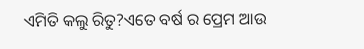ଏମିତି କଲୁ ରିତୁ?ଏତେ ବର୍ଷ ର ପ୍ରେମ ଆଉ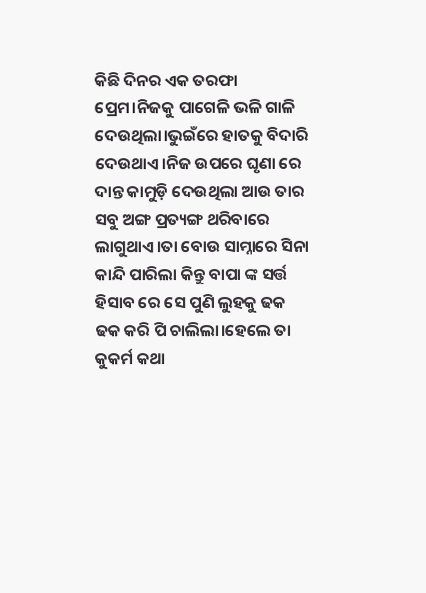କିଛି ଦିନର ଏକ ତରଫା ପ୍ରେମ।ନିଜକୁ ପାଗେଳି ଭଳି ଗାଳି ଦେଉଥିଲା।ଭୁଇଁରେ ହାତକୁ ବିଦାରି ଦେଉଥାଏ।ନିଜ ଉପରେ ଘୃଣା ରେ ଦାନ୍ତ କାମୁଡ଼ି ଦେଉଥିଲା ଆଉ ତାର ସବୁ ଅଙ୍ଗ ପ୍ରତ୍ୟଙ୍ଗ ଥରିବାରେ ଲାଗୁଥାଏ।ତା ବୋଉ ସାମ୍ନାରେ ସିନା କାନ୍ଦି ପାରିଲା କିନ୍ତୁ ବାପା ଙ୍କ ସର୍ତ୍ତ ହିସାବ ରେ ସେ ପୁଣି ଲୁହକୁ ଢକ ଢକ କରି ପି ଚାଲିଲା।ହେଲେ ତା କୁକର୍ମ କଥା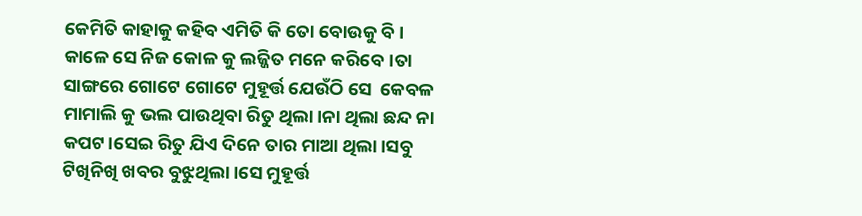କେମିତି କାହାକୁ କହିବ ଏମିତି କି ତୋ ବୋଉକୁ ବି। କାଳେ ସେ ନିଜ କୋଳ କୁ ଲଜ୍ଜିତ ମନେ କରିବେ।ତା ସାଙ୍ଗରେ ଗୋଟେ ଗୋଟେ ମୁହୂର୍ତ୍ତ ଯେଉଁଠି ସେ  କେବଳ ମାମାଲି କୁ ଭଲ ପାଉଥିବା ରିତୁ ଥିଲା।ନା ଥିଲା ଛନ୍ଦ ନା କପଟ।ସେଇ ରିତୁ ଯିଏ ଦିନେ ତାର ମାଆ ଥିଲା।ସବୁ ଟିଖିନିଖି ଖବର ବୁଝୁଥିଲା।ସେ ମୁହୂର୍ତ୍ତ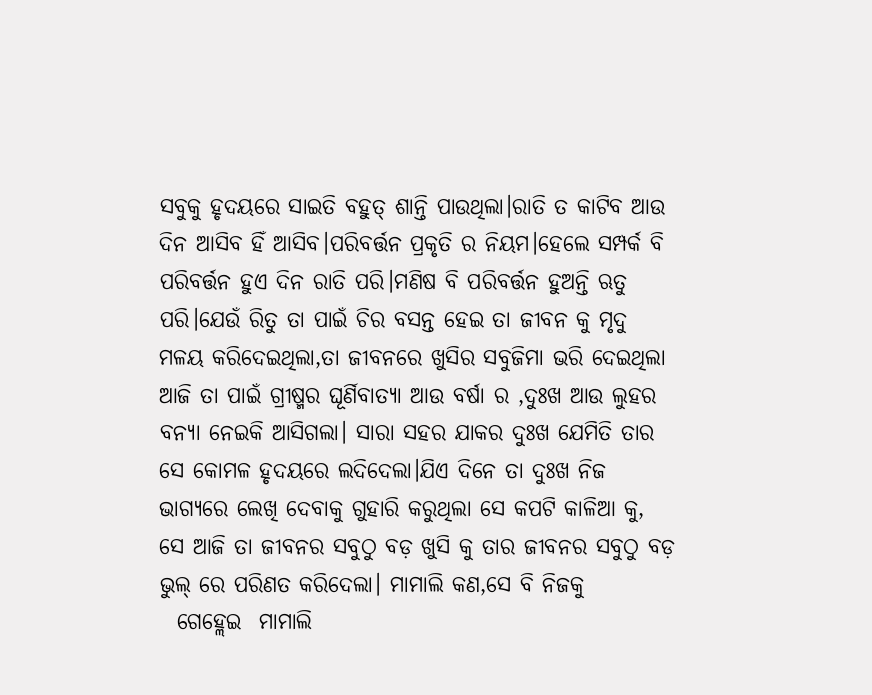ସବୁକୁ ହୃଦୟରେ ସାଇତି ବହୁତ୍ ଶାନ୍ତି ପାଉଥିଲା।ରାତି ତ କାଟିବ ଆଉ ଦିନ ଆସିବ ହିଁ ଆସିବ।ପରିବର୍ତ୍ତନ ପ୍ରକୃତି ର ନିୟମ।ହେଲେ ସମ୍ପର୍କ ବି ପରିବର୍ତ୍ତନ ହୁଏ ଦିନ ରାତି ପରି।ମଣିଷ ବି ପରିବର୍ତ୍ତନ ହୁଅନ୍ତି ଋତୁ ପରି।ଯେଉଁ ରିତୁ ତା ପାଇଁ ଚିର ବସନ୍ତ ହେଇ ତା ଜୀବନ କୁ ମୃଦୁ ମଳୟ କରିଦେଇଥିଲା,ତା ଜୀବନରେ ଖୁସିର ସବୁଜିମା ଭରି ଦେଇଥିଲା ଆଜି ତା ପାଇଁ ଗ୍ରୀଷ୍ମର ଘୂର୍ଣିବାତ୍ୟା ଆଉ ବର୍ଷା ର ,ଦୁଃଖ ଆଉ ଲୁହର ବନ୍ୟା ନେଇକି ଆସିଗଲା। ସାରା ସହର ଯାକର ଦୁଃଖ ଯେମିତି ତାର ସେ କୋମଳ ହୃଦୟରେ ଲଦିଦେଲା।ଯିଏ ଦିନେ ତା ଦୁଃଖ ନିଜ ଭାଗ୍ୟରେ ଲେଖି ଦେବାକୁ ଗୁହାରି କରୁଥିଲା ସେ କପଟି କାଳିଆ କୁ, ସେ ଆଜି ତା ଜୀବନର ସବୁଠୁ ବଡ଼ ଖୁସି କୁ ତାର ଜୀବନର ସବୁଠୁ ବଡ଼ ଭୁଲ୍ ରେ ପରିଣତ କରିଦେଲା। ମାମାଲି କଣ,ସେ ବି ନିଜକୁ
  ଗେହ୍ଲେଇ  ମାମାଲି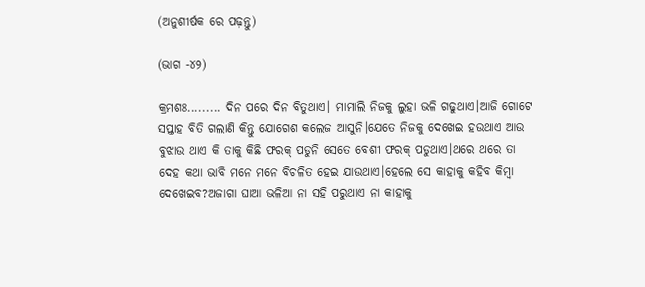(ଅନୁଶୀର୍ଷକ ରେ ପଢ଼ନ୍ତୁ)

(ଭାଗ -୪୨)

କ୍ରମଶଃ......... ଦିନ ପରେ ଦିନ ବିତୁଥାଏ। ମାମାଲି ନିଜକୁ ଲୁହା ଭଳି ଗଢୁଥାଏ।ଆଜି ଗୋଟେ ସପ୍ତାହ ବିତି ଗଲାଣି କିନ୍ତୁ ଯୋଗେଶ କଲେଜ ଆସୁନି।ଯେତେ ନିଜକୁ ଦେଖେଇ ହଉଥାଏ ଆଉ ବୁଝାଉ ଥାଏ କି ତାକୁ କିଛି ଫରକ୍ ପଡୁନି ସେତେ ବେଶୀ ଫରକ୍ ପଡୁଥାଏ।ଥରେ ଥରେ ତା ଦେହ କଥା ଭାବି ମନେ ମନେ ବିଚଳିତ ହେଇ ଯାଉଥାଏ।ହେଲେ ସେ କାହାକୁ କହିବ କିମ୍ବା ଦେଖେଇବ?ଅଜାଗା ଘାଆ ଭଳିଆ ନା ସହି ପରୁଥାଏ ନା କାହାକୁ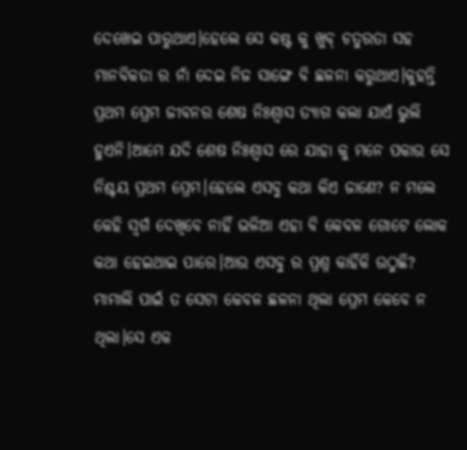ଦେଖେଇ ପାରୁଥାଏ।ହେଲେ ସେ କଷ୍ଟ କୁ ଖୁବ୍ ଚତୁରତା ସହ ମାନବିକତା ର ନାଁ ଦେଇ ନିଜ ସାଙ୍ଗେ ବି ଛଳନା କରୁଥାଏ।କୁହନ୍ତି ପ୍ରଥମ ପ୍ରେମ ଜୀବନର ଶେଷ ନିଃଶ୍ୱାସ ତ୍ୟାଗ କଲା ଯାଏଁ ଭୁଲି ହୁଏନି।ଆମେ ଯଦି ଶେଷ ନିଃଶ୍ୱାସ ରେ ଯାହା କୁ ମନେ ପକାଉ ସେ ନିଶ୍ଚୟ ପ୍ରଥମ ପ୍ରେମ।ହେଲେ ଏସବୁ କଥା କିଏ ଜାଣେ? ନ ମଲେ କେହି ସ୍ବର୍ଗ ଦେଖିବେ ନାହିଁ ଭଳିଆ ଏହା ବି କେବଳ ଗୋଟେ ଲୋକ କଥା ହେଇଥାଇ ପାରେ।ଆଉ ଏସବୁ ର ପ୍ରଶ୍ନ କାହିଁକି ଉଠୁଛି? ମାମାଲି ପାଇଁ ତ ସେଟା କେବଳ ଛଳନା ଥିଲା ପ୍ରେମ କେବେ ନ ଥିଲା।ସେ ଏକ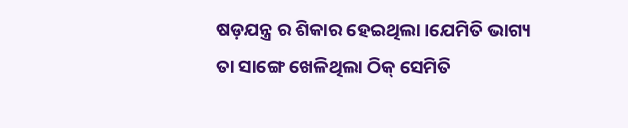ଷଡ଼ଯନ୍ତ୍ର ର ଶିକାର ହେଇଥିଲା।ଯେମିତି ଭାଗ୍ୟ ତା ସାଙ୍ଗେ ଖେଳିଥିଲା ଠିକ୍ ସେମିତି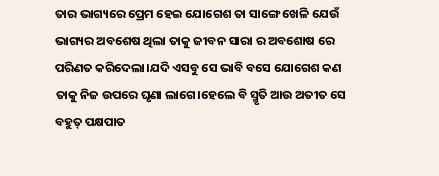ତାର ଭାଗ୍ୟରେ ପ୍ରେମ ହେଇ ଯୋଗେଶ ତା ସାଙ୍ଗେ ଖେଳି ଯେଉଁ ଭାଗ୍ୟର ଅବଶେଷ ଥିଲା ତାକୁ ଜୀବନ ସାରା ର ଅବଶୋଷ ରେ ପରିଣତ କରିଦେଲା।ଯଦି ଏସବୁ ସେ ଭାବି ବସେ ଯୋଗେଶ କଣ ତାକୁ ନିଜ ଉପରେ ଘୃଣା ଲାଗେ।ହେଲେ ବି ସ୍ମୃତି ଆଉ ଅତୀତ ସେ ବହୁତ୍ ପକ୍ଷପାତ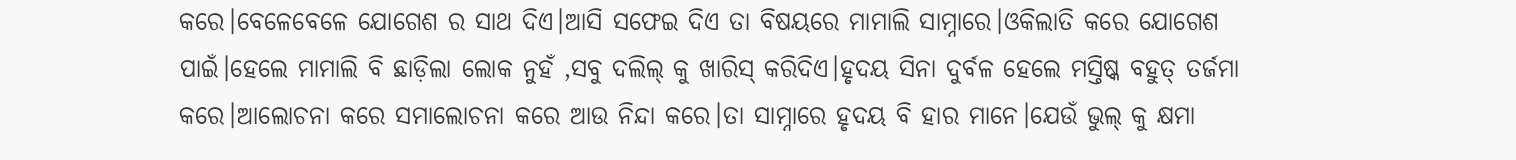କରେ।ବେଳେବେଳେ ଯୋଗେଶ ର ସାଥ ଦିଏ।ଆସି ସଫେଇ ଦିଏ ତା ବିଷୟରେ ମାମାଲି ସାମ୍ନାରେ।ଓକିଲାତି କରେ ଯୋଗେଶ ପାଇଁ।ହେଲେ ମାମାଲି ବି ଛାଡ଼ିଲା ଲୋକ ନୁହଁ ,ସବୁ ଦଲିଲ୍ କୁ ଖାରିସ୍ କରିଦିଏ।ହୃଦୟ ସିନା ଦୁର୍ବଳ ହେଲେ ମସ୍ତିଷ୍କ ବହୁତ୍ ତର୍ଜମା କରେ।ଆଲୋଚନା କରେ ସମାଲୋଚନା କରେ ଆଉ ନିନ୍ଦା କରେ।ତା ସାମ୍ନାରେ ହୃଦୟ ବି ହାର ମାନେ।ଯେଉଁ ଭୁଲ୍ କୁ କ୍ଷମା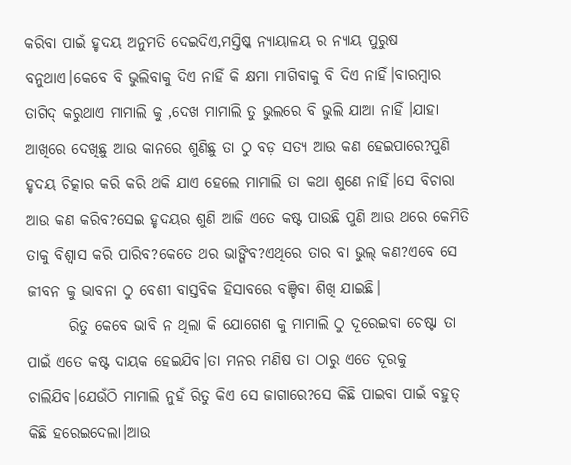କରିବା ପାଇଁ ହୃଦୟ ଅନୁମତି ଦେଇଦିଏ,ମସ୍ତିଷ୍କ ନ୍ୟାୟାଳୟ ର ନ୍ୟାୟ ପୁରୁଷ ବନୁଥାଏ।କେବେ ବି ଭୁଲିବାକୁ ଦିଏ ନାହିଁ କି କ୍ଷମା ମାଗିବାକୁ ବି ଦିଏ ନାହିଁ।ବାରମ୍ବାର ତାଗିଦ୍ କରୁଥାଏ ମାମାଲି କୁ ,ଦେଖ ମାମାଲି ତୁ ଭୁଲରେ ବି ଭୁଲି ଯାଆ ନାହିଁ ।ଯାହା ଆଖିରେ ଦେଖିଛୁ ଆଉ କାନରେ ଶୁଣିଛୁ ତା ଠୁ ବଡ଼ ସତ୍ୟ ଆଉ କଣ ହେଇପାରେ?ପୁଣି ହୃଦୟ ଚିତ୍କାର କରି କରି ଥକି ଯାଏ ହେଲେ ମାମାଲି ତା କଥା ଶୁଣେ ନାହିଁ।ସେ ବିଚାରା ଆଉ କଣ କରିବ?ସେଇ ହୃଦୟର ଶୁଣି ଆଜି ଏତେ କଷ୍ଟ ପାଉଛି ପୁଣି ଆଉ ଥରେ କେମିତି ତାକୁ ବିଶ୍ବାସ କରି ପାରିବ?କେତେ ଥର ଭାଙ୍ଗିବ?ଏଥିରେ ତାର ବା ଭୁଲ୍ କଣ?ଏବେ ସେ ଜୀବନ କୁ ଭାବନା ଠୁ ବେଶୀ ବାସ୍ତବିକ ହିସାବରେ ବଞ୍ଚିବା ଶିଖି ଯାଇଛି।
       ରିତୁ କେବେ ଭାବି ନ ଥିଲା କି ଯୋଗେଶ କୁ ମାମାଲି ଠୁ ଦୂରେଇବା ଚେଷ୍ଟା ତା ପାଇଁ ଏତେ କଷ୍ଟ ଦାୟକ ହେଇଯିବ।ତା ମନର ମଣିଷ ତା ଠାରୁ ଏତେ ଦୂରକୁ ଚାଲିଯିବ।ଯେଉଁଠି ମାମାଲି ନୁହଁ ରିତୁ କିଏ ସେ ଜାଗାରେ?ସେ କିଛି ପାଇବା ପାଇଁ ବହୁତ୍ କିଛି ହରେଇଦେଲା।ଆଉ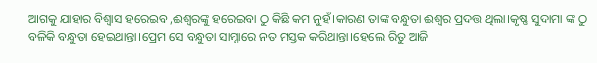ଆଗକୁ ଯାହାର ବିଶ୍ବାସ ହରେଇବ ,ଈଶ୍ୱରଙ୍କୁ ହରେଇବା ଠୁ କିଛି କମ ନୁହଁ।କାରଣ ତାଙ୍କ ବନ୍ଧୁତା ଈଶ୍ୱର ପ୍ରଦତ୍ତ ଥିଲା।କୃଷ୍ଣ ସୁଦାମା ଙ୍କ ଠୁ ବଳିକି ବନ୍ଧୁତା ହେଇଥାନ୍ତା।ପ୍ରେମ ସେ ବନ୍ଧୁତା ସାମ୍ନାରେ ନତ ମସ୍ତକ କରିଥାନ୍ତା।ହେଲେ ରିତୁ ଆଜି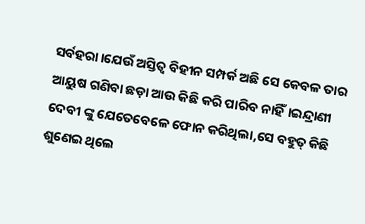ସର୍ବହରା।ଯେଉଁ ଅସ୍ତିତ୍ଵ ବିହୀନ ସମ୍ପର୍କ ଅଛି ସେ କେବଳ ତାର ଆୟୁଷ ଗଣିବା ଛଡ଼ା ଆଉ କିଛି କରି ପାରିବ ନାହିଁ।ଇନ୍ଦ୍ରାଣୀ ଦେବୀ ଙ୍କୁ ଯେତେବେଳେ ଫୋନ କରିଥିଲା,ସେ ବହୁତ୍ କିଛି ଶୁଣେଇ ଥିଲେ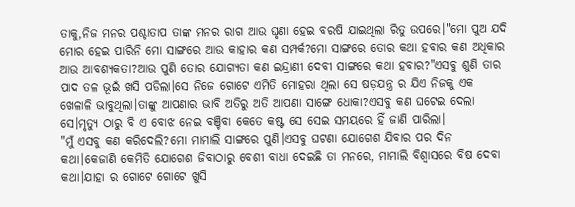ତାକୁ,ନିଜ ମନର ପଶ୍ଚାତାପ ତାଙ୍କ ମନର ରାଗ ଆଉ ଘୃଣା ହେଇ ବରଷି ଯାଇଥିଲା ରିତୁ ଉପରେ।"ମୋ ପୁଅ ଯଦି ମୋର ହେଇ ପାରିନି ମୋ ସାଙ୍ଗରେ ଆଉ କାହାର କଣ ସମ୍ପର୍କ?ମୋ ସାଙ୍ଗରେ ତୋର କଥା ହବାର କଣ ଅଧିକାର ଆଉ ଆବଶ୍ୟକତା?ଆଉ ପୁଣି ତୋର ଯୋଗ୍ୟତା କଣ ଇନ୍ଦ୍ରାଣୀ ଦେବୀ ସାଙ୍ଗରେ କଥା ହବାର?"ଏସବୁ ଶୁଣି ତାର ପାଦ ତଳ ଭୂଇଁ ଖସି ପଡିଲା।ସେ ନିଜେ ଗୋଟେ ଏମିତି ମୋହରା ଥିଲା ସେ ଷଡ଼ଯନ୍ତ୍ର ର ଯିଏ ନିଜକୁ ଏକ ଖେଳାଳି ଭାବୁଥିଲା।ତାଙ୍କୁ ଆପଣାର ଭାବି ଅତିରୁ ଅତି ଆପଣା ସାଙ୍ଗେ ଧୋକା?ଏସବୁ କଣ ଘଟେଇ ଦେଲା ସେ।ମୃତ୍ୟୁ ଠାରୁ ବି ଏ ବୋଝ ନେଇ ବଞ୍ଚିବା କେତେ କଷ୍ଟ ସେ ସେଇ ସମୟରେ ହିଁ ଜାଣି ପାରିଲା।
"ମୁଁ ଏସବୁ କଣ କରିଦେଲି?ମୋ ମାମାଲି ସାଙ୍ଗରେ ପୁଣି।ଏସବୁ ଘଟଣା ଯୋଗେଶ ଯିବାର ପର ଦିନ କଥା।କେଜାଣି କେମିତି ଯୋଗେଶ ଜିବାଠାରୁ ବେଶୀ ବାଧା ଦେଇଛି ତା ମନରେ, ମାମାଲି ବିଶ୍ଵାସରେ ବିଷ ଦେବା କଥା।ଯାହା ର ଗୋଟେ ଗୋଟେ ଖୁସି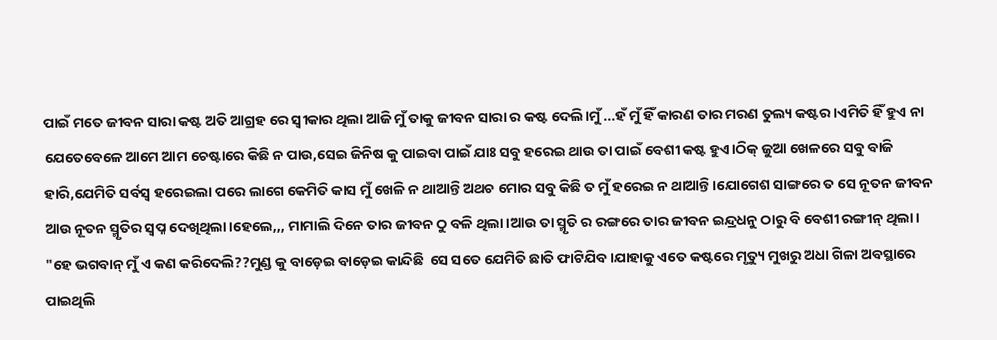ପାଇଁ ମତେ ଜୀବନ ସାରା କଷ୍ଟ ଅତି ଆଗ୍ରହ ରେ ସ୍ବୀକାର ଥିଲା ଆଜି ମୁଁ ତାକୁ ଜୀବନ ସାରା ର କଷ୍ଟ ଦେଲି।ମୁଁ ...ହଁ ମୁଁ ହିଁ କାରଣ ତାର ମରଣ ତୁଲ୍ୟ କଷ୍ଟର।ଏମିତି ହିଁ ହୁଏ ନା ଯେତେବେଳେ ଆମେ ଆମ ଚେଷ୍ଟାରେ କିଛି ନ ପାଉ,ସେଇ ଜିନିଷ କୁ ପାଇବା ପାଇଁ ଯାଃ ସବୁ ହରେଇ ଥାଉ ତା ପାଇଁ ବେଶୀ କଷ୍ଟ ହୁଏ।ଠିକ୍ ଜୁଆ ଖେଳରେ ସବୁ ବାଜି ହାରି,ଯେମିତି ସର୍ବସ୍ବ ହରେଇଲା ପରେ ଲାଗେ କେମିତି କାସ ମୁଁ ଖେଳି ନ ଥାଆନ୍ତି ଅଥଚ ମୋର ସବୁ କିଛି ତ ମୁଁ ହରେଇ ନ ଥାଆନ୍ତି।ଯୋଗେଶ ସାଙ୍ଗରେ ତ ସେ ନୂତନ ଜୀବନ ଆଉ ନୂତନ ସ୍ମୃତିର ସ୍ବପ୍ନ ଦେଖିଥିଲା।ହେଲେ,,, ମାମାଲି ଦିନେ ତାର ଜୀବନ ଠୁ ବଳି ଥିଲା।ଆଉ ତା ସ୍ମୃତି ର ରଙ୍ଗରେ ତାର ଜୀବନ ଇନ୍ଦ୍ରଧନୁ ଠାରୁ ବି ବେଶୀ ରଙ୍ଗୀନ୍ ଥିଲା।
"ହେ ଭଗବାନ୍ ମୁଁ ଏ କଣ କରିଦେଲି??ମୁଣ୍ଡ କୁ ବାଡ଼େଇ ବାଡ଼େଇ କାନ୍ଦିଛି  ସେ ସତେ ଯେମିତି ଛାତି ଫାଟିଯିବ।ଯାହାକୁ ଏତେ କଷ୍ଟରେ ମୃତ୍ୟୁ ମୁଖରୁ ଅଧା ଗିଳା ଅବସ୍ଥାରେ ପାଇଥିଲି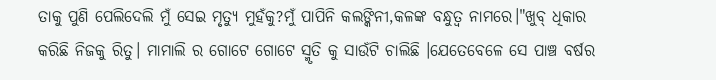ତାକୁ ପୁଣି ପେଲିଦେଲି ମୁଁ ସେଇ ମୃତ୍ୟୁ ମୁହଁକୁ?ମୁଁ ପାପିନି କଲଙ୍କିନୀ,କଳଙ୍କ ବନ୍ଧୁତ୍ୱ ନାମରେ।"ଖୁବ୍ ଧିକାର କରିଛି ନିଜକୁ ରିତୁ। ମାମାଲି ର ଗୋଟେ ଗୋଟେ ସ୍ମୃତି କୁ ସାଉଁଟି ଚାଲିଛି ।ଯେତେବେଳେ ସେ ପାଞ୍ଚ ବର୍ଷର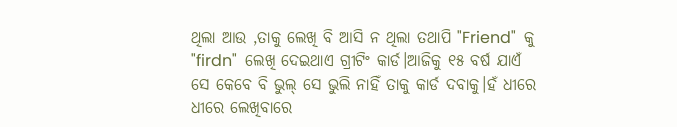ଥିଲା ଆଉ ,ତାକୁ ଲେଖି ବି ଆସି ନ ଥିଲା ତଥାପି "Friend"  କୁ "firdn"  ଲେଖି ଦେଇଥାଏ ଗ୍ରୀଟିଂ କାର୍ଡ।ଆଜିକୁ ୧୫ ବର୍ଷ ଯାଏଁ ସେ କେବେ ବି ଭୁଲ୍ ସେ ଭୁଲି ନାହିଁ ତାକୁ କାର୍ଡ ଦବାକୁ।ହଁ ଧୀରେ ଧୀରେ ଲେଖିବାରେ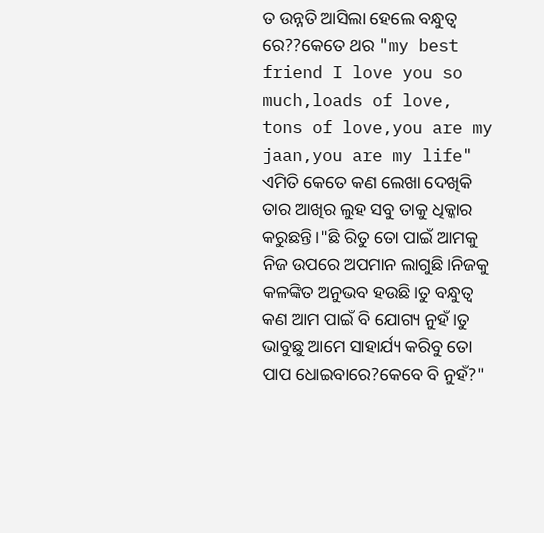ତ ଉନ୍ନତି ଆସିଲା ହେଲେ ବନ୍ଧୁତ୍ୱ ରେ??କେତେ ଥର "my best friend I love you so much,loads of love, tons of love,you are my jaan,you are my life" ଏମିତି କେତେ କଣ ଲେଖା ଦେଖିକି ତାର ଆଖିର ଲୁହ ସବୁ ତାକୁ ଧିକ୍କାର କରୁଛନ୍ତି।"ଛି ରିତୁ ତୋ ପାଇଁ ଆମକୁ ନିଜ ଉପରେ ଅପମାନ ଲାଗୁଛି।ନିଜକୁ କଳଙ୍କିତ ଅନୁଭବ ହଉଛି।ତୁ ବନ୍ଧୁତ୍ୱ କଣ ଆମ ପାଇଁ ବି ଯୋଗ୍ୟ ନୁହଁ।ତୁ ଭାବୁଛୁ ଆମେ ସାହାର୍ଯ୍ୟ କରିବୁ ତୋ ପାପ ଧୋଇବାରେ?କେବେ ବି ନୁହଁ?"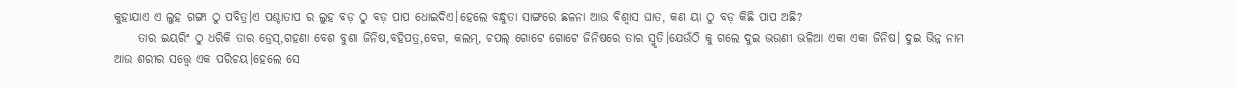କୁହାଯାଏ ଏ ଲୁହ ଗଙ୍ଗା ଠୁ ପବିତ୍ର।ଏ ପଶ୍ଚାତାପ ର ଲୁହ ବଡ଼ ଠୁ ବଡ଼ ପାପ ଧୋଇଦିଏ।ହେଲେ ବନ୍ଧୁତା ସାଙ୍ଗରେ ଛଳନା ଆଉ ବିଶ୍ଵାସ ଘାତ, କଣ ୟା ଠୁ ବଡ଼ କିଛି ପାପ ଅଛି?
     ତାର ଇୟରିଂ ଠୁ ଧରିକି ତାର ଡ୍ରେସ୍,ଗହଣା ବେଶ ବୁଶା ଜିନିଷ,ବହିପତ୍ର,ବେଗ, କଲମ୍, ଚପଲ୍ ଗୋଟେ ଗୋଟେ ଜିନିଷରେ ତାର ସ୍ମୃତି।ଯେଉଁଠି କୁ ଗଲେ ଦୁଇ ଭଉଣୀ ଭଳିଆ ଏକା ଏକା ଜିନିଷ। ଦୁଇ ଭିନ୍ନ ନାମ ଆଉ ଶରୀର ସତ୍ତ୍ବେ ଏକ ପରିଚୟ।ହେଲେ ସେ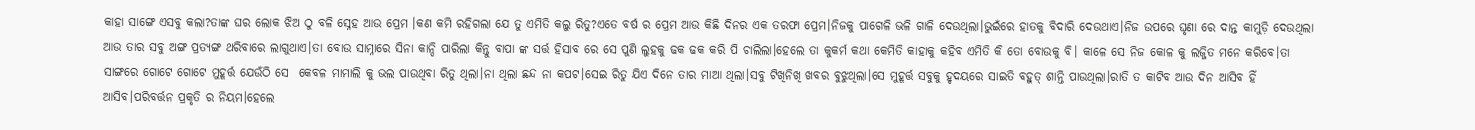କାହା ସାଙ୍ଗେ ଏସବୁ କଲା?ତାଙ୍କ ଘର ଲୋକ ଝିଅ ଠୁ ବଳି ସ୍ନେହ ଆଉ ପ୍ରେମ ।କଣ କମି ରହିଗଲା ଯେ ତୁ ଏମିତି କଲୁ ରିତୁ?ଏତେ ବର୍ଷ ର ପ୍ରେମ ଆଉ କିଛି ଦିନର ଏକ ତରଫା ପ୍ରେମ।ନିଜକୁ ପାଗେଳି ଭଳି ଗାଳି ଦେଉଥିଲା।ଭୁଇଁରେ ହାତକୁ ବିଦାରି ଦେଉଥାଏ।ନିଜ ଉପରେ ଘୃଣା ରେ ଦାନ୍ତ କାମୁଡ଼ି ଦେଉଥିଲା ଆଉ ତାର ସବୁ ଅଙ୍ଗ ପ୍ରତ୍ୟଙ୍ଗ ଥରିବାରେ ଲାଗୁଥାଏ।ତା ବୋଉ ସାମ୍ନାରେ ସିନା କାନ୍ଦି ପାରିଲା କିନ୍ତୁ ବାପା ଙ୍କ ସର୍ତ୍ତ ହିସାବ ରେ ସେ ପୁଣି ଲୁହକୁ ଢକ ଢକ କରି ପି ଚାଲିଲା।ହେଲେ ତା କୁକର୍ମ କଥା କେମିତି କାହାକୁ କହିବ ଏମିତି କି ତୋ ବୋଉକୁ ବି। କାଳେ ସେ ନିଜ କୋଳ କୁ ଲଜ୍ଜିତ ମନେ କରିବେ।ତା ସାଙ୍ଗରେ ଗୋଟେ ଗୋଟେ ମୁହୂର୍ତ୍ତ ଯେଉଁଠି ସେ  କେବଳ ମାମାଲି କୁ ଭଲ ପାଉଥିବା ରିତୁ ଥିଲା।ନା ଥିଲା ଛନ୍ଦ ନା କପଟ।ସେଇ ରିତୁ ଯିଏ ଦିନେ ତାର ମାଆ ଥିଲା।ସବୁ ଟିଖିନିଖି ଖବର ବୁଝୁଥିଲା।ସେ ମୁହୂର୍ତ୍ତ ସବୁକୁ ହୃଦୟରେ ସାଇତି ବହୁତ୍ ଶାନ୍ତି ପାଉଥିଲା।ରାତି ତ କାଟିବ ଆଉ ଦିନ ଆସିବ ହିଁ ଆସିବ।ପରିବର୍ତ୍ତନ ପ୍ରକୃତି ର ନିୟମ।ହେଲେ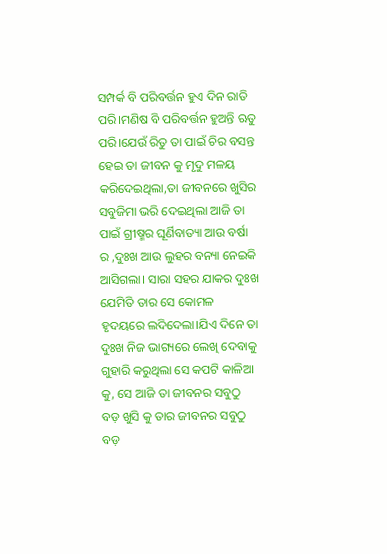ସମ୍ପର୍କ ବି ପରିବର୍ତ୍ତନ ହୁଏ ଦିନ ରାତି ପରି।ମଣିଷ ବି ପରିବର୍ତ୍ତନ ହୁଅନ୍ତି ଋତୁ ପରି।ଯେଉଁ ରିତୁ ତା ପାଇଁ ଚିର ବସନ୍ତ ହେଇ ତା ଜୀବନ କୁ ମୃଦୁ ମଳୟ କରିଦେଇଥିଲା,ତା ଜୀବନରେ ଖୁସିର ସବୁଜିମା ଭରି ଦେଇଥିଲା ଆଜି ତା ପାଇଁ ଗ୍ରୀଷ୍ମର ଘୂର୍ଣିବାତ୍ୟା ଆଉ ବର୍ଷା ର ,ଦୁଃଖ ଆଉ ଲୁହର ବନ୍ୟା ନେଇକି ଆସିଗଲା। ସାରା ସହର ଯାକର ଦୁଃଖ ଯେମିତି ତାର ସେ କୋମଳ ହୃଦୟରେ ଲଦିଦେଲା।ଯିଏ ଦିନେ ତା ଦୁଃଖ ନିଜ ଭାଗ୍ୟରେ ଲେଖି ଦେବାକୁ ଗୁହାରି କରୁଥିଲା ସେ କପଟି କାଳିଆ କୁ, ସେ ଆଜି ତା ଜୀବନର ସବୁଠୁ ବଡ଼ ଖୁସି କୁ ତାର ଜୀବନର ସବୁଠୁ ବଡ଼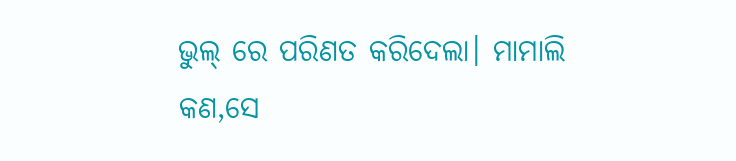ଭୁଲ୍ ରେ ପରିଣତ କରିଦେଲା। ମାମାଲି କଣ,ସେ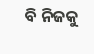ବି ନିଜକୁ